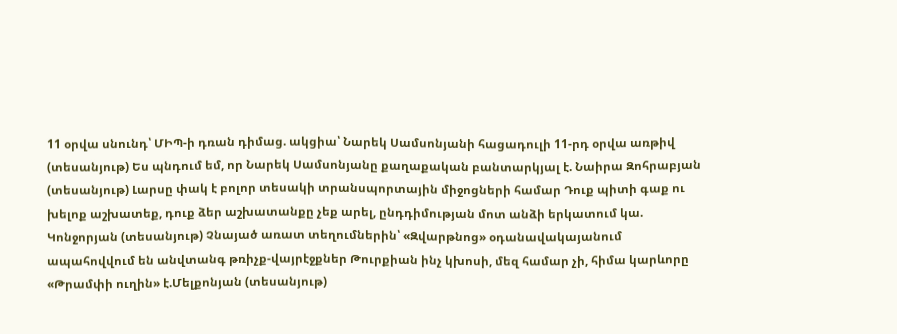11 օրվա սնունդ՝ ՄԻՊ-ի դռան դիմաց. ակցիա՝ Նարեկ Սամսոնյանի հացադուլի 11-րդ օրվա առթիվ (տեսանյութ) Ես պնդում եմ, որ Նարեկ Սամսոնյանը քաղաքական բանտարկյալ է. Նաիրա Զոհրաբյան (տեսանյութ) Լարսը փակ է բոլոր տեսակի տրանսպորտային միջոցների համար Դուք պիտի գաք ու խելոք աշխատեք, դուք ձեր աշխատանքը չեք արել, ընդդիմության մոտ անձի երկատում կա. Կոնջորյան (տեսանյութ) Չնայած առատ տեղումներին՝ «Զվարթնոց» օդանավակայանում ապահովվում են անվտանգ թռիչք-վայրէջքներ Թուրքիան ինչ կխոսի, մեզ համար չի, հիմա կարևորը «Թրամփի ուղին» է.Մելքոնյան (տեսանյութ)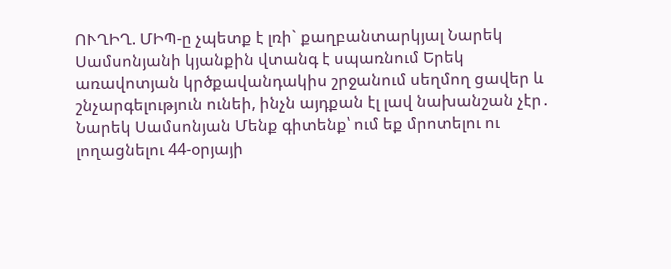ՈՒՂԻՂ. ՄԻՊ-ը չպետք է լռի` քաղբանտարկյալ Նարեկ Սամսոնյանի կյանքին վտանգ է սպառնում Երեկ առավոտյան կրծքավանդակիս շրջանում սեղմող ցավեր և շնչարգելություն ունեի, ինչն այդքան էլ լավ նախանշան չէր․ Նարեկ Սամսոնյան Մենք գիտենք՝ ում եք մրոտելու ու լողացնելու 44-օրյայի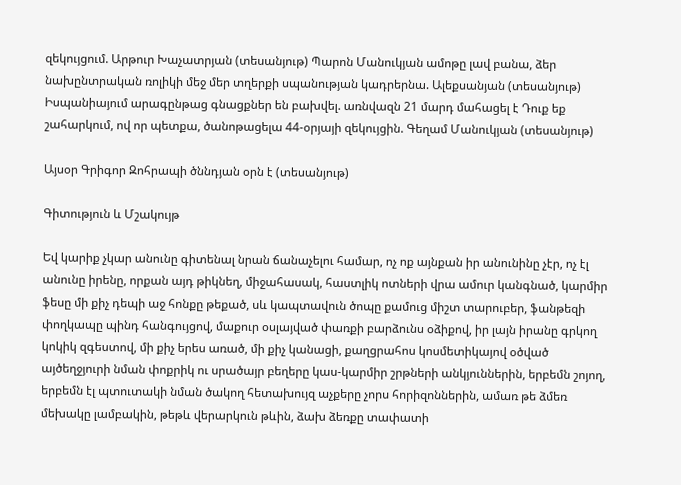զեկույցում. Արթուր Խաչատրյան (տեսանյութ) Պարոն Մանուկյան ամոթը լավ բանա, ձեր նախընտրական ռոլիկի մեջ մեր տղերքի սպանության կադրերնա. Ալեքսանյան (տեսանյութ) Իսպանիայում արագընթաց գնացքներ են բախվել. առնվազն 21 մարդ մահացել է Դուք եք շահարկում, ով որ պետքա, ծանոթացելա 44-օրյայի զեկույցին. Գեղամ Մանուկյան (տեսանյութ)

Այսօր Գրիգոր Զոհրապի ծննդյան օրն է (տեսանյութ)

Գիտություն և Մշակույթ

Եվ կարիք չկար անունը գիտենալ նրան ճանաչելու համար, ոչ ոք այնքան իր անունինը չէր, ոչ էլ անունը իրենը, որքան այդ թիկնեղ, միջահասակ, հաստլիկ ոտների վրա ամուր կանգնած, կարմիր ֆեսը մի քիչ դեպի աջ հոնքը թեքած, սև կապտավուն ծոպը քամուց միշտ տարուբեր, ֆանթեզի փողկապը պինդ հանգույցով, մաքուր օսլայված փառքի բարձունս օձիքով, իր լայն իրանը գրկող կոկիկ զգեստով, մի քիչ երես առած, մի քիչ կանացի, քաղցրահոս կոսմետիկայով օծված այծեղջյուրի նման փոքրիկ ու սրածայր բեղերը կաս-կարմիր շրթների անկյուններին, երբեմն շոյող, երբեմն էլ պտուտակի նման ծակող հետախույզ աչքերը չորս հորիզոններին, ամառ թե ձմեռ մեխակը լամբակին, թեթև վերարկուն թևին, ձախ ձեռքը տափատի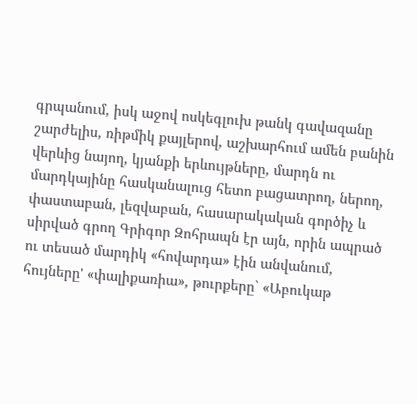գրպանում, իսկ աջով ոսկեգլուխ թանկ գավազանը շարժելիս, ռիթմիկ քայլերով, աշխարհում ամեն բանին վերևից նայող, կյանքի երևույթները, մարդն ու մարդկայինը հասկանալուց հետո բացատրող, ներող, փաստաբան, լեզվաբան, հասարակական գործիչ և սիրված գրող Գրիգոր Զոհրապն էր այն, որին ապրած ու տեսած մարդիկ «հովարդա» էին անվանում, հույները' «փալիքառիա», թուրքերը` «Աբուկաթ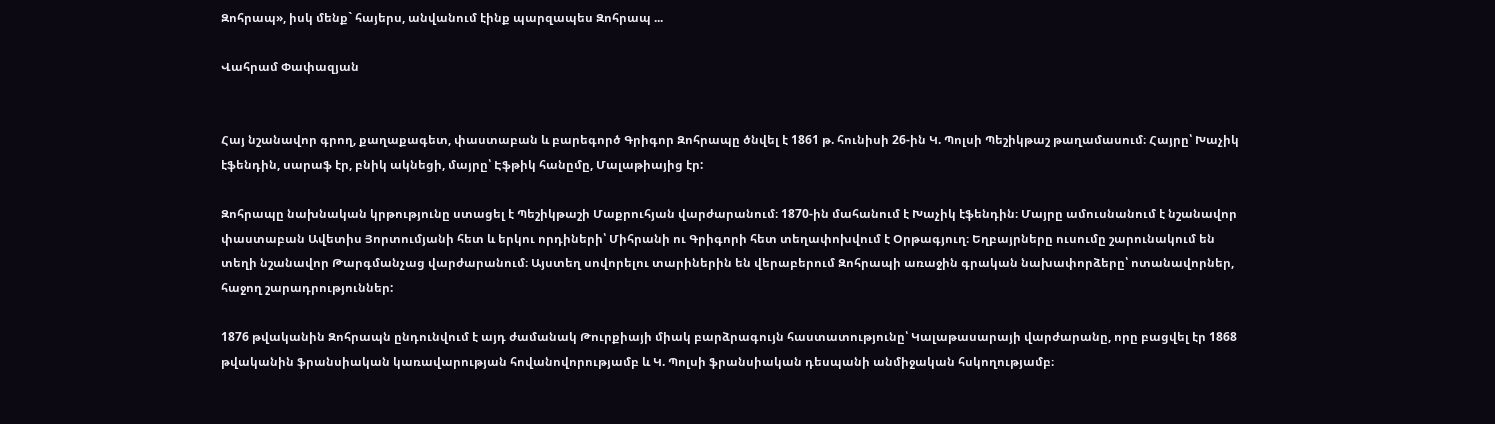Զոհրապ», իսկ մենք` հայերս, անվանում էինք պարզապես Զոհրապ ...

Վահրամ Փափազյան


Հայ նշանավոր գրող, քաղաքագետ, փաստաբան և բարեգործ Գրիգոր Զոհրապը ծնվել է 1861 թ. հունիսի 26-ին Կ. Պոլսի Պեշիկթաշ թաղամասում։ Հայրը՝ Խաչիկ էֆենդին, սարաֆ էր, բնիկ ակնեցի, մայրը՝ Էֆթիկ հանըմը, Մալաթիայից էր:

Զոհրապը նախնական կրթությունը ստացել է Պեշիկթաշի Մաքրուհյան վարժարանում։ 1870-ին մահանում է Խաչիկ էֆենդին։ Մայրը ամուսնանում է նշանավոր փաստաբան Ավետիս Յորտումյանի հետ և երկու որդիների՝ Միհրանի ու Գրիգորի հետ տեղափոխվում է Օրթագյուղ։ Եղբայրները ուսումը շարունակում են տեղի նշանավոր Թարգմանչաց վարժարանում։ Այստեղ սովորելու տարիներին են վերաբերում Զոհրապի առաջին գրական նախափորձերը՝ ոտանավորներ, հաջող շարադրություններ:

1876 թվականին Զոհրապն ընդունվում է այդ ժամանակ Թուրքիայի միակ բարձրագույն հաստատությունը՝ Կալաթասարայի վարժարանը, որը բացվել էր 1868 թվականին ֆրանսիական կառավարության հովանովորությամբ և Կ. Պոլսի ֆրանսիական դեսպանի անմիջական հսկողությամբ։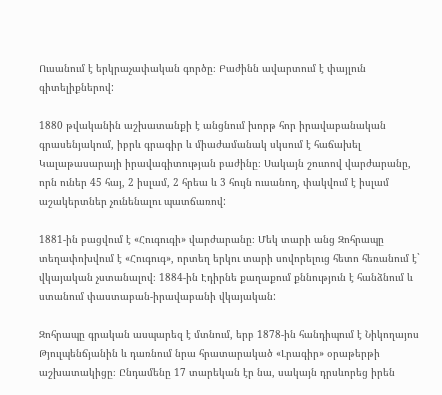Ուսանում է երկրաչափական գործը։ Բաժինն ավարտում է փայլուն գիտելիքներով:

1880 թվականին աշխատանքի է անցնում խորթ հոր իրավաբանական գրասենյակում, իբրև գրագիր և միաժամանակ սկսում է հաճախել Կալաթասարայի իրավագիտության բաժինը։ Սակայն շուտով վարժարանը, որն ուներ 45 հայ, 2 իսլամ, 2 հրեա և 3 հույն ուսանող, փակվում է իսլամ աշակերտներ չունենալու պատճառով:

1881-ին բացվում է «Հուգուգի» վարժարանը։ Մեկ տարի անց Զոհրապը տեղափոխվում է «Հուգուգ», որտեղ երկու տարի սովորելուց հետո հեռանում է` վկայական չստանալով։ 1884-ին Էդիրնե քաղաքում քննություն է հանձնում և ստանում փաստաբան-իրավաբանի վկայական:

Զոհրապը գրական ասպարեզ է մտնում, երբ 1878-ին հանդիպում է Նիկողայոս Թյուլպենճյանին և դառնում նրա հրատարակած «Լրագիր» օրաթերթի աշխատակիցը։ Ընդամենը 17 տարեկան էր նա, սակայն դրսևորեց իրեն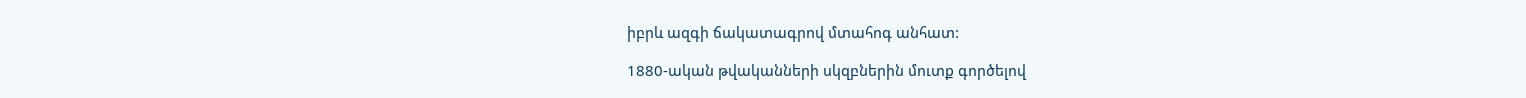իբրև ազգի ճակատագրով մտահոգ անհատ:

1880-ական թվականների սկզբներին մուտք գործելով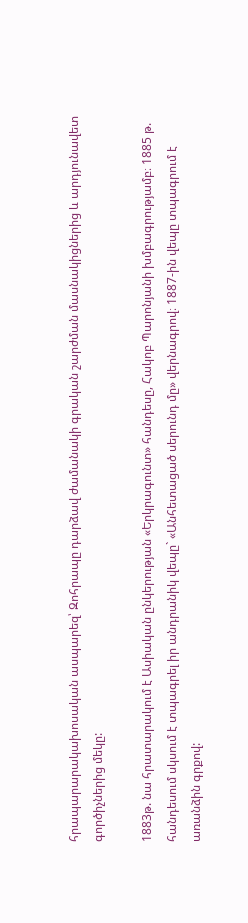հրապարարակախոսական ասպարեզ՝ Զոհրապը դարձավ ժամանակի գրական շարժման մասնակիցներից և արդյունավետ գործիչներից մեկը:

1883թ. նա հրատարակում է Ասիական ընկերության «Երկրագունտ» հանդեսը, Հակոբ Պարոնյանի խմբագրությամբ։ 1885 թ. հանդեսում սկսում է տպագրել իր անդրանիկ վեպը` «Անհետացած սերունդ մը» վերնագրով։ 1887-ին վեպը տպագրում է առանձին գրքով: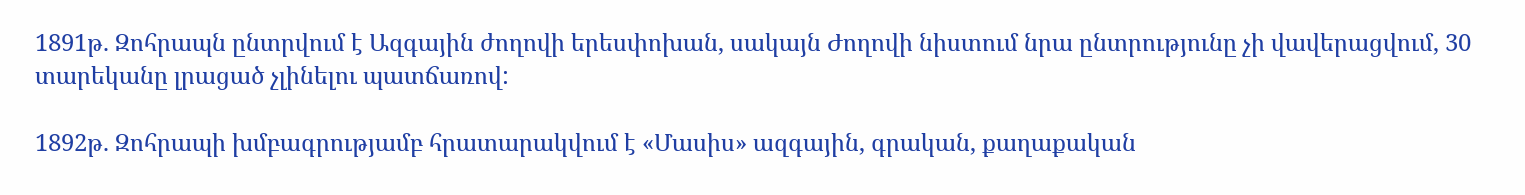1891թ. Զոհրապն ընտրվում է Ազգային ժողովի երեսփոխան, սակայն Ժողովի նիստում նրա ընտրությունը չի վավերացվում, 30 տարեկանը լրացած չլինելու պատճառով:

1892թ. Զոհրապի խմբագրությամբ հրատարակվում է «Մասիս» ազգային, գրական, քաղաքական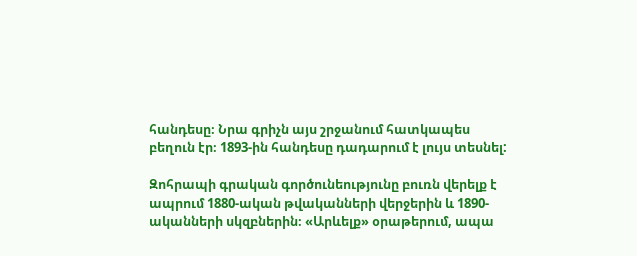հանդեսը։ Նրա գրիչն այս շրջանում հատկապես բեղուն էր։ 1893-ին հանդեսը դադարում է լույս տեսնել:

Զոհրապի գրական գործունեությունը բուռն վերելք է ապրում 1880-ական թվականների վերջերին և 1890-ականների սկզբներին։ «Արևելք» օրաթերում, ապա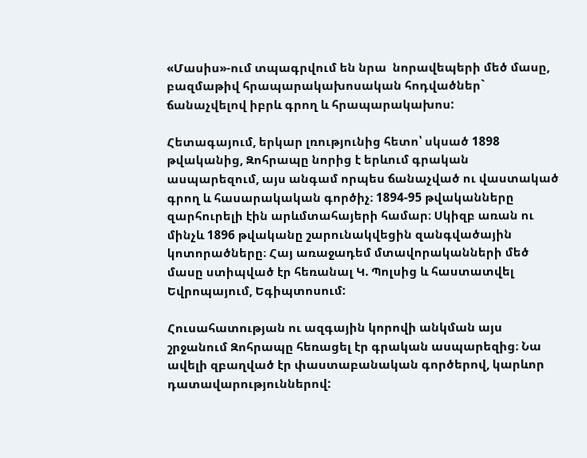«Մասիս»-ում տպագրվում են նրա  նորավեպերի մեծ մասը, բազմաթիվ հրապարակախոսական հոդվածներ` ճանաչվելով իբրև գրող և հրապարակախոս:

Հետագայում, երկար լռությունից հետո՝ սկսած 1898 թվականից, Զոհրապը նորից է երևում գրական ասպարեզում, այս անգամ որպես ճանաչված ու վաստակած գրող և հասարակական գործիչ։ 1894-95 թվականները զարհուրելի էին արևմտահայերի համար։ Սկիզբ առան ու մինչև 1896 թվականը շարունակվեցին զանգվածային կոտորածները։ Հայ առաջադեմ մտավորականների մեծ մասը ստիպված էր հեռանալ Կ. Պոլսից և հաստատվել Եվրոպայում, Եգիպտոսում:

Հուսահատության ու ազգային կորովի անկման այս շրջանում Զոհրապը հեռացել էր գրական ասպարեզից։ Նա ավելի զբաղված էր փաստաբանական գործերով, կարևոր դատավարություններով: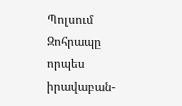Պոլսում Զոհրապը որպես իրավաբան-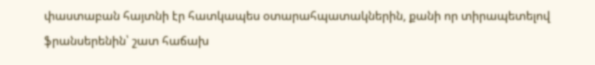փաստաբան հայտնի էր հատկապես օտարահպատակներին, քանի որ տիրապետելով ֆրանսերենին՝ շատ հաճախ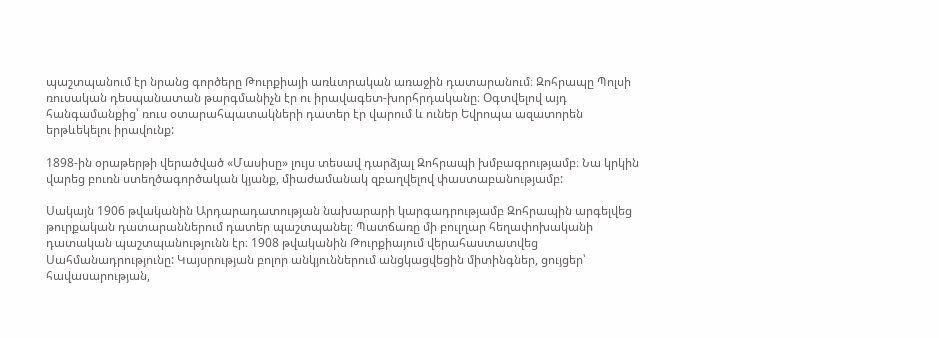պաշտպանում էր նրանց գործերը Թուրքիայի առևտրական առաջին դատարանում։ Զոհրապը Պոլսի ռուսական դեսպանատան թարգմանիչն էր ու իրավագետ-խորհրդականը։ Օգտվելով այդ հանգամանքից՝ ռուս օտարահպատակների դատեր էր վարում և ուներ Եվրոպա ազատորեն երթևեկելու իրավունք:

1898-ին օրաթերթի վերածված «Մասիսը» լույս տեսավ դարձյալ Զոհրապի խմբագրությամբ։ Նա կրկին վարեց բուռն ստեղծագործական կյանք, միաժամանակ զբաղվելով փաստաբանությամբ:

Սակայն 1906 թվականին Արդարադատության նախարարի կարգադրությամբ Զոհրապին արգելվեց թուրքական դատարաններում դատեր պաշտպանել։ Պատճառը մի բուլղար հեղափոխականի դատական պաշտպանությունն էր։ 1908 թվականին Թուրքիայում վերահաստատվեց Սահմանադրությունը: Կայսրության բոլոր անկյուններում անցկացվեցին միտինգներ, ցույցեր՝ հավասարության,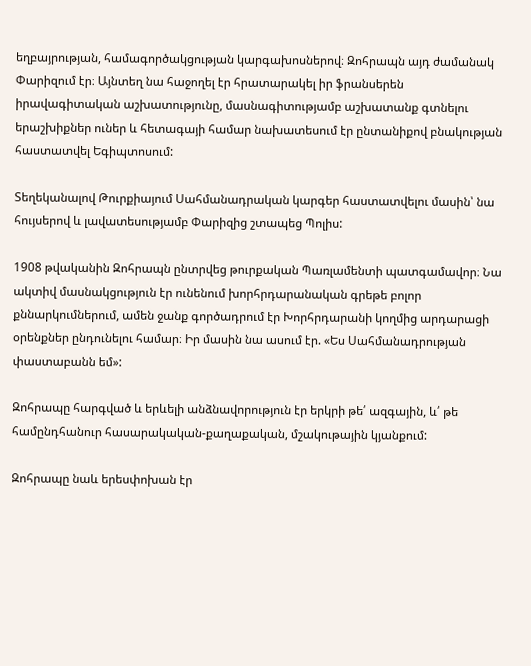եղբայրության, համագործակցության կարգախոսներով։ Զոհրապն այդ ժամանակ Փարիզում էր։ Այնտեղ նա հաջողել էր հրատարակել իր ֆրանսերեն իրավագիտական աշխատությունը, մասնագիտությամբ աշխատանք գտնելու երաշխիքներ ուներ և հետագայի համար նախատեսում էր ընտանիքով բնակության հաստատվել Եգիպտոսում:

Տեղեկանալով Թուրքիայում Սահմանադրական կարգեր հաստատվելու մասին՝ նա հույսերով և լավատեսությամբ Փարիզից շտապեց Պոլիս:

1908 թվականին Զոհրապն ընտրվեց թուրքական Պառլամենտի պատգամավոր։ Նա ակտիվ մասնակցություն էր ունենում խորհրդարանական գրեթե բոլոր քննարկումներում, ամեն ջանք գործադրում էր Խորհրդարանի կողմից արդարացի օրենքներ ընդունելու համար։ Իր մասին նա ասում էր. «Ես Սահմանադրության փաստաբանն եմ»:

Զոհրապը հարգված և երևելի անձնավորություն էր երկրի թե՛ ազգային, և՛ թե համընդհանուր հասարակական-քաղաքական, մշակութային կյանքում:

Զոհրապը նաև երեսփոխան էր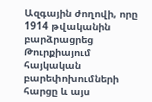Ազգային ժողովի, որը 1914 թվականին բարձրացրեց Թուրքիայում հայկական բարեփոխումների հարցը և այս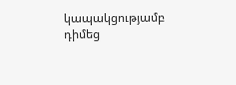կապակցությամբ դիմեց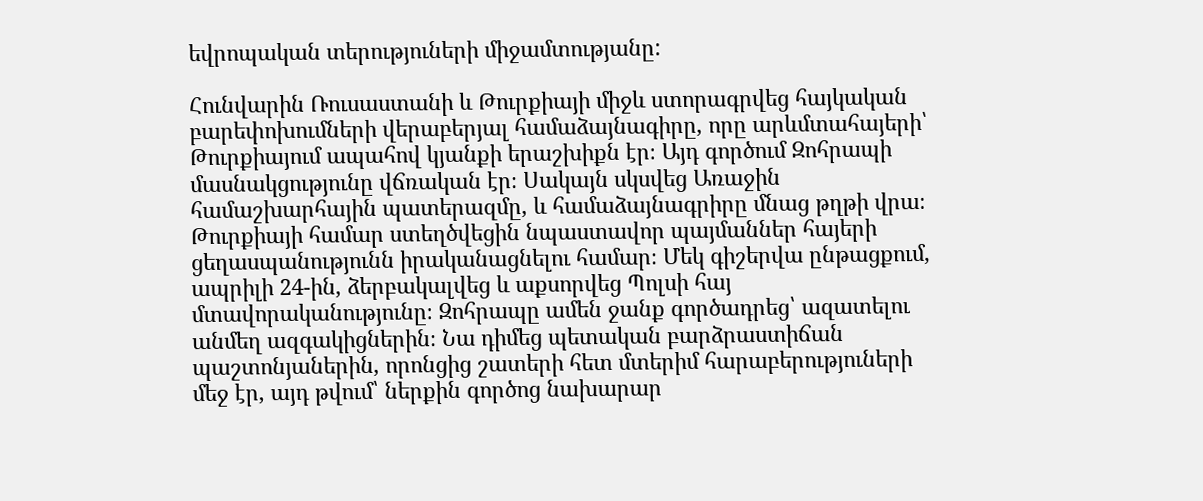եվրոպական տերություների միջամտությանը:

Հունվարին Ռուսաստանի և Թուրքիայի միջև ստորագրվեց հայկական բարեփոխումների վերաբերյալ համաձայնագիրը, որը արևմտահայերի՝ Թուրքիայում ապահով կյանքի երաշխիքն էր։ Այդ գործում Զոհրապի մասնակցությունը վճռական էր։ Սակայն սկսվեց Առաջին համաշխարհային պատերազմը, և համաձայնագրիրը մնաց թղթի վրա։ Թուրքիայի համար ստեղծվեցին նպաստավոր պայմաններ հայերի ցեղասպանությունն իրականացնելու համար։ Մեկ գիշերվա ընթացքում, ապրիլի 24-ին, ձերբակալվեց և աքսորվեց Պոլսի հայ մտավորականությունը։ Զոհրապը ամեն ջանք գործադրեց՝ ազատելու անմեղ ազգակիցներին։ Նա դիմեց պետական բարձրաստիճան պաշտոնյաներին, որոնցից շատերի հետ մտերիմ հարաբերություների մեջ էր, այդ թվում՝ ներքին գործոց նախարար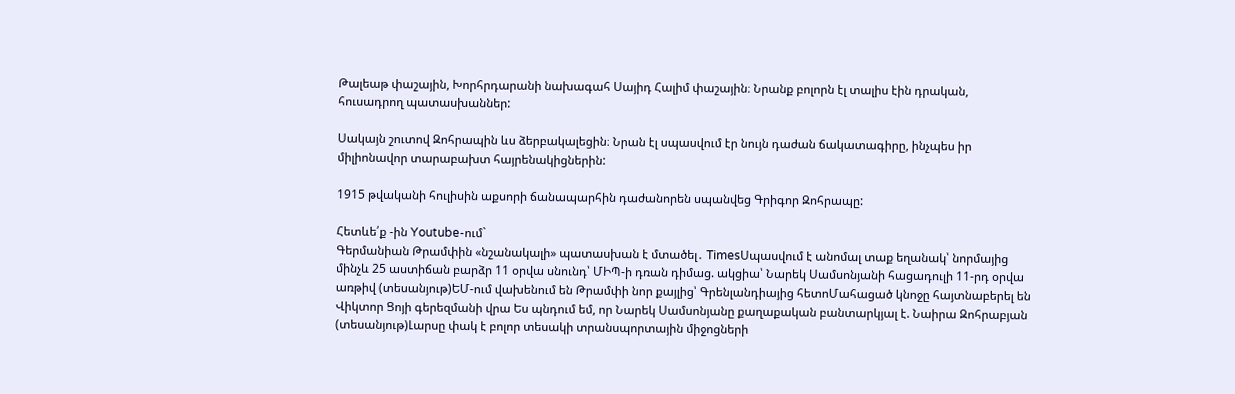Թալեաթ փաշային, Խորհրդարանի նախագահ Սայիդ Հալիմ փաշային։ Նրանք բոլորն էլ տալիս էին դրական, հուսադրող պատասխաններ:

Սակայն շուտով Զոհրապին ևս ձերբակալեցին։ Նրան էլ սպասվում էր նույն դաժան ճակատագիրը, ինչպես իր միլիոնավոր տարաբախտ հայրենակիցներին:

1915 թվականի հուլիսին աքսորի ճանապարհին դաժանորեն սպանվեց Գրիգոր Զոհրապը:

Հետևե՛ք -ին Youtube-ում`
Գերմանիան Թրամփին «նշանակալի» պատասխան է մտածել․ TimesՍպասվում է անոմալ տաք եղանակ՝ նորմայից մինչև 25 աստիճան բարձր 11 օրվա սնունդ՝ ՄԻՊ-ի դռան դիմաց. ակցիա՝ Նարեկ Սամսոնյանի հացադուլի 11-րդ օրվա առթիվ (տեսանյութ)ԵՄ-ում վախենում են Թրամփի նոր քայլից՝ Գրենլանդիայից հետոՄահացած կնոջը հայտնաբերել են Վիկտոր Ցոյի գերեզմանի վրա Ես պնդում եմ, որ Նարեկ Սամսոնյանը քաղաքական բանտարկյալ է. Նաիրա Զոհրաբյան (տեսանյութ)Լարսը փակ է բոլոր տեսակի տրանսպորտային միջոցների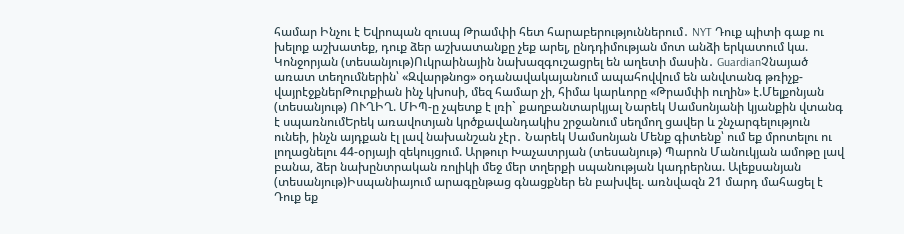համար Ինչու է Եվրոպան զուսպ Թրամփի հետ հարաբերություններում․ NYT Դուք պիտի գաք ու խելոք աշխատեք, դուք ձեր աշխատանքը չեք արել, ընդդիմության մոտ անձի երկատում կա. Կոնջորյան (տեսանյութ)Ուկրաինային նախազգուշացրել են աղետի մասին․ GuardianՉնայած առատ տեղումներին՝ «Զվարթնոց» օդանավակայանում ապահովվում են անվտանգ թռիչք-վայրէջքներԹուրքիան ինչ կխոսի, մեզ համար չի, հիմա կարևորը «Թրամփի ուղին» է.Մելքոնյան (տեսանյութ) ՈՒՂԻՂ. ՄԻՊ-ը չպետք է լռի` քաղբանտարկյալ Նարեկ Սամսոնյանի կյանքին վտանգ է սպառնումԵրեկ առավոտյան կրծքավանդակիս շրջանում սեղմող ցավեր և շնչարգելություն ունեի, ինչն այդքան էլ լավ նախանշան չէր․ Նարեկ Սամսոնյան Մենք գիտենք՝ ում եք մրոտելու ու լողացնելու 44-օրյայի զեկույցում. Արթուր Խաչատրյան (տեսանյութ) Պարոն Մանուկյան ամոթը լավ բանա, ձեր նախընտրական ռոլիկի մեջ մեր տղերքի սպանության կադրերնա. Ալեքսանյան (տեսանյութ)Իսպանիայում արագընթաց գնացքներ են բախվել. առնվազն 21 մարդ մահացել է Դուք եք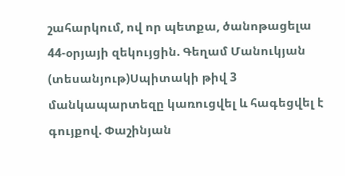շահարկում, ով որ պետքա, ծանոթացելա 44-օրյայի զեկույցին. Գեղամ Մանուկյան (տեսանյութ)Սպիտակի թիվ 3 մանկապարտեզը կառուցվել և հագեցվել է գույքով. Փաշինյան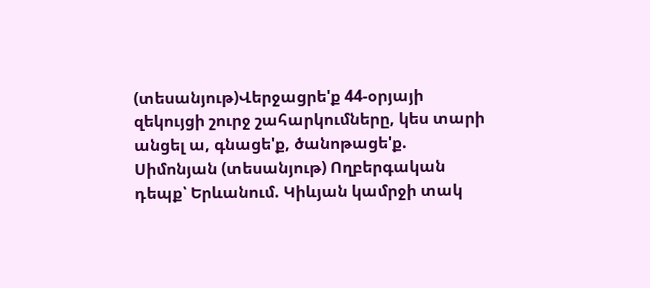(տեսանյութ)Վերջացրե'ք 44-օրյայի զեկույցի շուրջ շահարկումները, կես տարի անցել ա, գնացե'ք, ծանոթացե'ք. Սիմոնյան (տեսանյութ) Ողբերգական դեպք՝ Երևանում. Կիևյան կամրջի տակ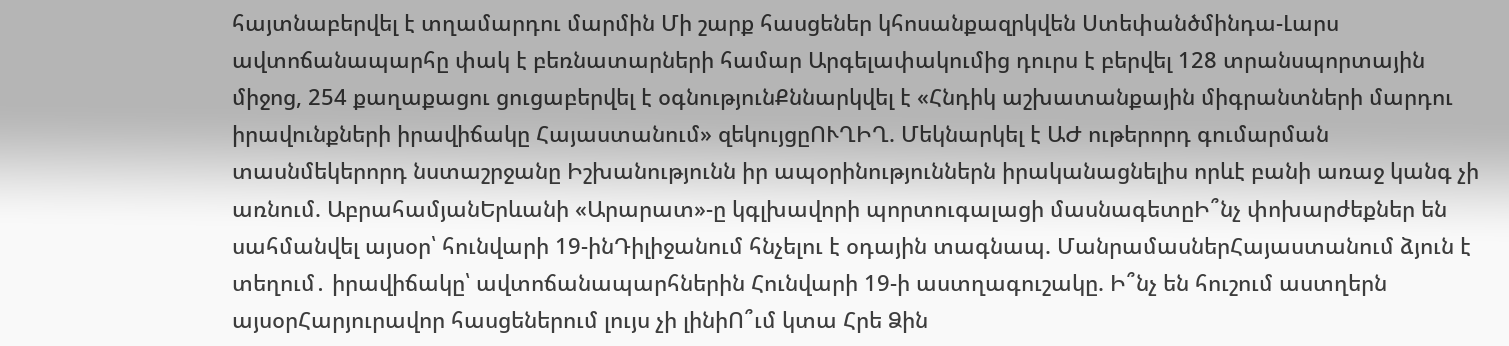հայտնաբերվել է տղամարդու մարմին Մի շարք հասցեներ կհոսանքազրկվեն Ստեփանծմինդա-Լարս ավտոճանապարհը փակ է բեռնատարների համար Արգելափակումից դուրս է բերվել 128 տրանսպորտային միջոց, 254 քաղաքացու ցուցաբերվել է օգնությունՔննարկվել է «Հնդիկ աշխատանքային միգրանտների մարդու իրավունքների իրավիճակը Հայաստանում» զեկույցըՈՒՂԻՂ. Մեկնարկել է ԱԺ ութերորդ գումարման տասնմեկերորդ նստաշրջանը Իշխանությունն իր ապօրինություններն իրականացնելիս որևէ բանի առաջ կանգ չի առնում. ԱբրահամյանԵրևանի «Արարատ»-ը կգլխավորի պորտուգալացի մասնագետըԻ՞նչ փոխարժեքներ են սահմանվել այսօր՝ հունվարի 19-ինԴիլիջանում հնչելու է օդային տագնապ. ՄանրամասներՀայաստանում ձյուն է տեղում․ իրավիճակը՝ ավտոճանապարհներին Հունվարի 19-ի աստղագուշակը. Ի՞նչ են հուշում աստղերն այսօրՀարյուրավոր հասցեներում լույս չի լինիՈ՞ւմ կտա Հրե Ձին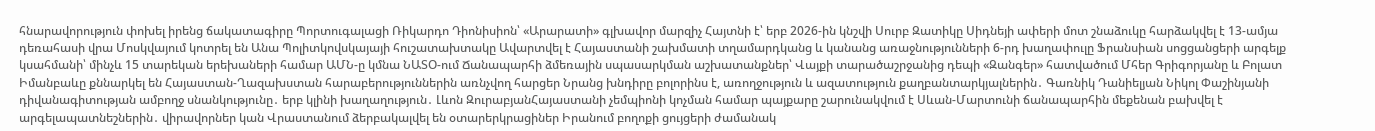հնարավորություն փոխել իրենց ճակատագիրը Պորտուգալացի Ռիկարդո Դիոնիսիոն՝ «Արարատի» գլխավոր մարզիչ Հայտնի է՝ երբ 2026-ին կնշվի Սուրբ Զատիկը Սիդնեյի ափերի մոտ շնաձուկը հարձակվել է 13-ամյա դեռահասի վրա Մոսկվայում կոտրել են Անա Պոլիտկովսկայայի հուշատախտակը Ավարտվել է Հայաստանի շախմատի տղամարդկանց և կանանց առաջնությունների 6-րդ խաղափուլը Ֆրանսիան սոցցանցերի արգելք կսահմանի՝ մինչև 15 տարեկան երեխաների համար ԱՄՆ-ը կմնա ՆԱՏՕ-ում Ճանապարհի ձմեռային սպասարկման աշխատանքներ՝ Վայքի տարածաշրջանից դեպի «Զանգեր» հատվածում Մհեր Գրիգորյանը և Բոլատ Իմանբաևը քննարկել են Հայաստան-Ղազախստան հարաբերություններին առնչվող հարցեր Նրանց խնդիրը բոլորինս է, առողջություն և ազատություն քաղբանտարկյալներին․ Գառնիկ Դանիելյան Նիկոլ Փաշինյանի դիվանագիտության ամբողջ սնանկությունը․ երբ կլինի խաղաղություն․ Լևոն ԶուրաբյանՀայաստանի չեմպիոնի կոչման համար պայքարը շարունակվում է Սևան-Մարտունի ճանապարհին մեքենան բախվել է արգելապատնեշներին․ վիրավորներ կան Վրաստանում ձերբակալվել են օտարերկրացիներ Իրանում բողոքի ցույցերի ժամանակ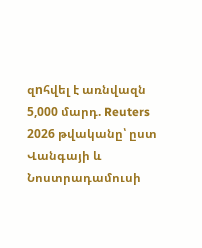զnհվել է առնվազն 5,000 մարդ. Reuters 2026 թվականը՝ ըստ Վանգայի և Նոստրադամուսի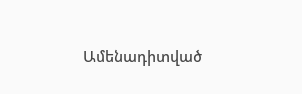Ամենադիտված